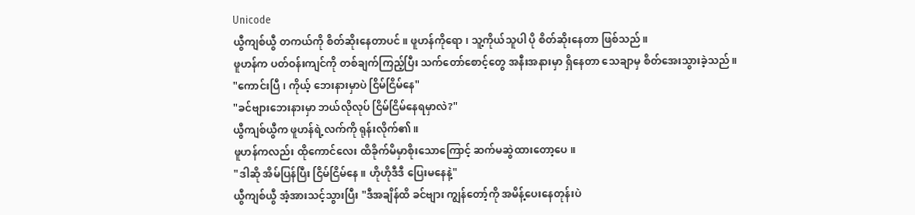Unicode
ယွီကျစ်ယွီ တကယ်ကို စိတ်ဆိုးနေတာပင်။ ဖူဟန်ကိုရော၊ သူ့ကိုယ်သူပါ ပို စိတ်ဆိုးနေတာ ဖြစ်သည်။
ဖူဟန်က ပတ်ဝန်းကျင်ကို တစ်ချက်ကြည့်ပြီး သက်တော်စောင့်တွေ အနီးအနားမှာ ရှိနေတာ သေချာမှ စိတ်အေးသွားခဲ့သည်။
"ကောင်းပြီ၊ ကိုယ့် ဘေးနားမှာပဲ ငြိမ်ငြိမ်နေ"
"ခင်ဗျားဘေးနားမှာ ဘယ်လိုလုပ် ငြိမ်ငြိမ်နေရမှာလဲ?"
ယွီကျစ်ယွီက ဖူဟန်ရဲ့လက်ကို ရုန်းလိုက်၏။
ဖူဟန်ကလည်း ထိုကောင်လေး ထိခိုက်မိမှာစိုးသောကြောင့် ဆက်မဆွဲထားတော့ပေ။
"ဒါဆို အိမ်ပြန်ပြီး ငြိမ်ငြိမ်နေ။ ဟိုဟိုဒီဒီ ပြေးမနေနဲ့"
ယွီကျစ်ယွီ အံ့အားသင့်သွားပြီး "ဒီအချိန်ထိ ခင်ဗျား ကျွန်တော့်ကို အမိန့်ပေးနေတုန်းပဲ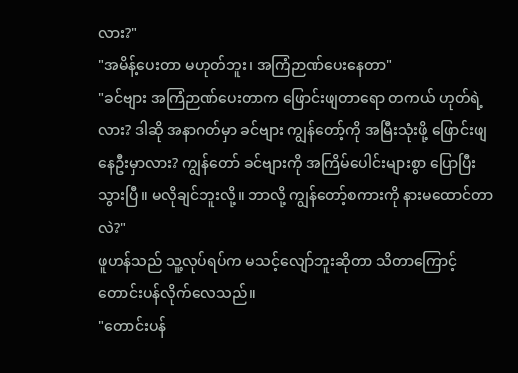လား?"
"အမိန့်ပေးတာ မဟုတ်ဘူး၊ အကြံဉာဏ်ပေးနေတာ"
"ခင်ဗျား အကြံဉာဏ်ပေးတာက ဖြောင်းဖျတာရော တကယ် ဟုတ်ရဲ့လား? ဒါဆို အနာဂတ်မှာ ခင်ဗျား ကျွန်တော့်ကို အမြီးသုံးဖို့ ဖြောင်းဖျနေဦးမှာလား? ကျွန်တော် ခင်ဗျားကို အကြိမ်ပေါင်းများစွာ ပြောပြီးသွားပြီ။ မလိုချင်ဘူးလို့။ ဘာလို့ ကျွန်တော့်စကားကို နားမထောင်တာလဲ?"
ဖူဟန်သည် သူ့လုပ်ရပ်က မသင့်လျော်ဘူးဆိုတာ သိတာကြောင့် တောင်းပန်လိုက်လေသည်။
"တောင်းပန်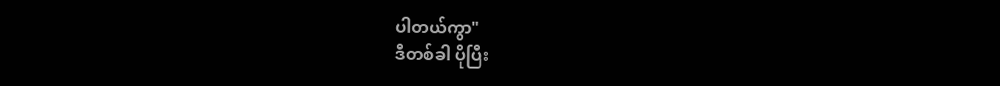ပါတယ်ကွာ"
ဒီတစ်ခါ ပိုပြီး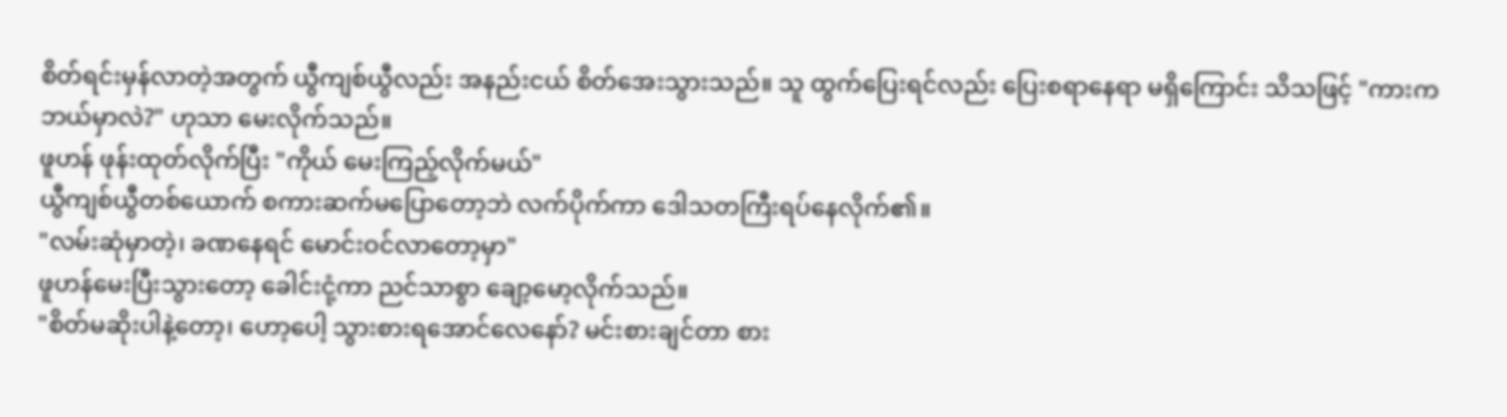စိတ်ရင်းမှန်လာတဲ့အတွက် ယွီကျစ်ယွီလည်း အနည်းငယ် စိတ်အေးသွားသည်။ သူ ထွက်ပြေးရင်လည်း ပြေးစရာနေရာ မရှိကြောင်း သိသဖြင့် "ကားက ဘယ်မှာလဲ?" ဟုသာ မေးလိုက်သည်။
ဖူဟန် ဖုန်းထုတ်လိုက်ပြီး "ကိုယ် မေးကြည့်လိုက်မယ်"
ယွီကျစ်ယွီတစ်ယောက် စကားဆက်မပြောတော့ဘဲ လက်ပိုက်ကာ ဒေါသတကြီးရပ်နေလိုက်၏။
"လမ်းဆုံမှာတဲ့၊ ခဏနေရင် မောင်းဝင်လာတော့မှာ"
ဖူဟန်မေးပြီးသွားတော့ ခေါင်းငုံ့ကာ ညင်သာစွာ ချော့မော့လိုက်သည်။
"စိတ်မဆိုးပါနဲ့တော့၊ ဟော့ပေါ့ သွားစားရအောင်လေနော်? မင်းစားချင်တာ စား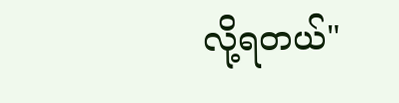လို့ရတယ်"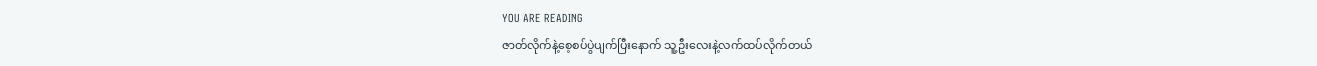YOU ARE READING
ဇာတ်လိုက်နဲ့စေ့စပ်ပွဲပျက်ပြီးနောက် သူ့ဦးလေးနဲ့လက်ထပ်လိုက်တယ်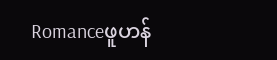Romanceဖူဟန်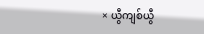× ယွီကျစ်ယွီ